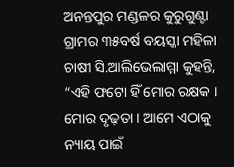ଅନନ୍ତପୁର ମଣ୍ଡଳର କୁରୁଗୁଣ୍ଟା ଗ୍ରାମର ୩୫ବର୍ଷ ବୟସ୍କା ମହିଳା ଚାଷୀ ସି.ଆଲିଭେଲାମ୍ମା କୁହନ୍ତି, “ଏହି ଫଟୋ ହିଁ ମୋର ରକ୍ଷକ । ମୋର ଦୃଢ଼ତା । ଆମେ ଏଠାକୁ ନ୍ୟାୟ ପାଇଁ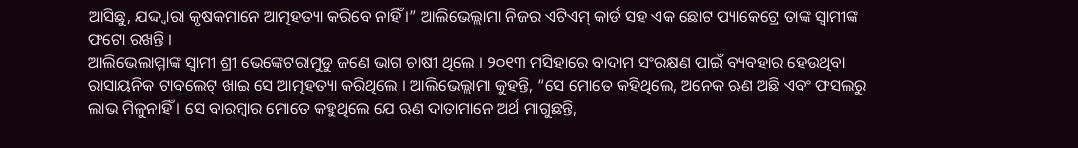ଆସିଛୁ, ଯଦ୍ଦ୍ୱାରା କୃଷକମାନେ ଆତ୍ମହତ୍ୟା କରିବେ ନାହିଁ ।” ଆଲିଭେଲ୍ଲାମା ନିଜର ଏଟିଏମ୍ କାର୍ଡ ସହ ଏକ ଛୋଟ ପ୍ୟାକେଟ୍ରେ ତାଙ୍କ ସ୍ୱାମୀଙ୍କ ଫଟୋ ରଖନ୍ତି ।
ଆଲିଭେଲାମ୍ମାଙ୍କ ସ୍ୱାମୀ ଶ୍ରୀ ଭେଙ୍କେଟରାମୁଡୁ ଜଣେ ଭାଗ ଚାଷୀ ଥିଲେ । ୨୦୧୩ ମସିହାରେ ବାଦାମ ସଂରକ୍ଷଣ ପାଇଁ ବ୍ୟବହାର ହେଉଥିବା ରାସାୟନିକ ଟାବଲେଟ୍ ଖାଇ ସେ ଆତ୍ମହତ୍ୟା କରିଥିଲେ । ଆଲିଭେଲ୍ଲାମା କୁହନ୍ତି, “ସେ ମୋତେ କହିଥିଲେ, ଅନେକ ଋଣ ଅଛି ଏବଂ ଫସଲରୁ ଲାଭ ମିଳୁନାହିଁ । ସେ ବାରମ୍ବାର ମୋତେ କହୁଥିଲେ ଯେ ଋଣ ଦାତାମାନେ ଅର୍ଥ ମାଗୁଛନ୍ତି,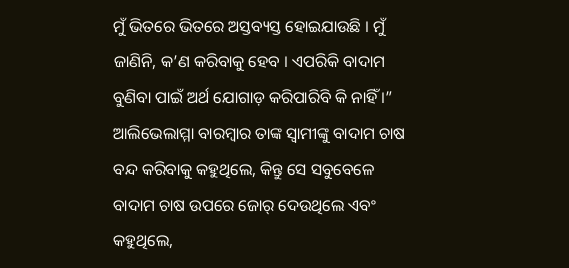ମୁଁ ଭିତରେ ଭିତରେ ଅସ୍ତବ୍ୟସ୍ତ ହୋଇଯାଉଛି । ମୁଁ ଜାଣିନି, କ’ଣ କରିବାକୁ ହେବ । ଏପରିକି ବାଦାମ ବୁଣିବା ପାଇଁ ଅର୍ଥ ଯୋଗାଡ଼ କରିପାରିବି କି ନାହିଁ ।” ଆଲିଭେଲାମ୍ମା ବାରମ୍ବାର ତାଙ୍କ ସ୍ୱାମୀଙ୍କୁ ବାଦାମ ଚାଷ ବନ୍ଦ କରିବାକୁ କହୁଥିଲେ, କିନ୍ତୁ ସେ ସବୁବେଳେ ବାଦାମ ଚାଷ ଉପରେ ଜୋର୍ ଦେଉଥିଲେ ଏବଂ କହୁଥିଲେ,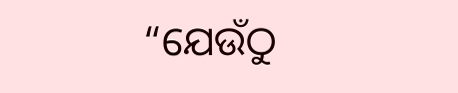“ଯେଉଁଠୁ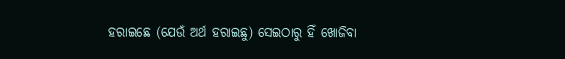ହରାଇଛେ (ଯେଉଁ ଅର୍ଥ ହରାଇଛୁ) ସେଇଠାରୁ ହିଁ ଖୋଜିବା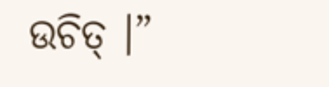ଉଚିତ୍ ।”